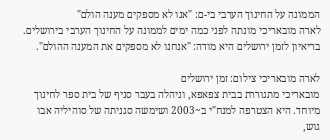הממונה על החינוך הערבי בי-ם: "אנו לא מספקים מענה הולם"
לארה מובאריכי מונתה לפני כמה ימים לממונה על החינוך הערבי בירושלים. בריאיון לזמן ירושלים היא מודה: "אנחנו לא מספקים את המענה ההולם".

לארה מובאריכי צילום: זמן ירושלים
מובאריכי מתגוררת בבית צפאפא, וניהלה בעבר סניף של בית ספר לחינוך מיוחד. היא הצטרפה למנח"י ב~2003 ושימשה סגניתה של סוהיליה אבו גוש,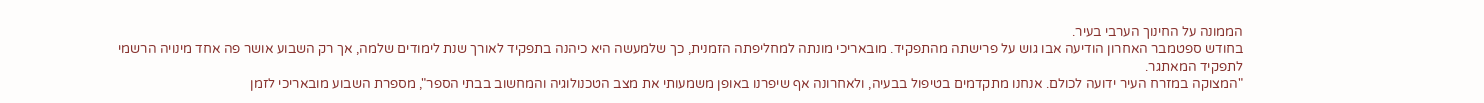הממונה על החינוך הערבי בעיר.
בחודש ספטמבר האחרון הודיעה אבו גוש על פרישתה מהתפקיד. מובאריכי מונתה למחליפתה הזמנית, כך שלמעשה היא כיהנה בתפקיד לאורך שנת לימודים שלמה, אך רק השבוע אושר פה אחד מינויה הרשמי לתפקיד המאתגר.
"המצוקה במזרח העיר ידועה לכולם. אנחנו מתקדמים בטיפול בבעיה, ולאחרונה אף שיפרנו באופן משמעותי את מצב הטכנולוגיה והמחשוב בבתי הספר", מספרת השבוע מובאריכי לזמן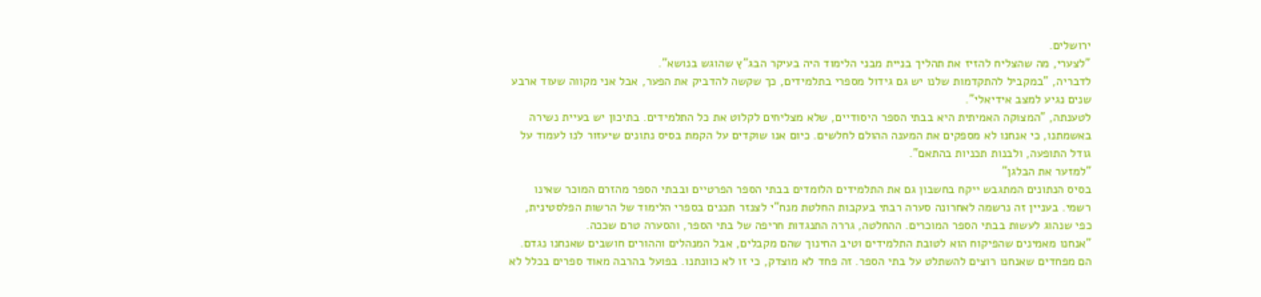ירושלים.
"לצערי, מה שהצליח להזיז את תהליך בניית מבני הלימוד היה בעיקר הבג"ץ שהוגש בנושא".
לדבריה, "במקביל להתקדמות שלנו יש גם גידול מספרי בתלמידים, כך שקשה להדביק את הפער, אבל אני מקווה שעוד ארבע שנים נגיע למצב אידיאלי".
לטענתה, "המצוקה האמיתית היא בבתי הספר היסודיים, שלא מצליחים לקלוט את כל התלמידים. בתיכון יש בעיית נשירה באשמתנו, כי אנחנו לא מספקים את המענה ההולם לחלשים. כיום אנו שוקדים על הקמת בסיס נתונים שיעזור לנו לעמוד על גודל התופעה, ולבנות תכניות בהתאם".
"למזער את הבלגן"
בסיס הנתונים המתגבש ייקח בחשבון גם את התלמידים הלומדים בבתי הספר הפרטיים ובבתי הספר מהזרם המוכר שאינו רשמי. בעניין זה נרשמה לאחרונה סערה רבתי בעקבות החלטת מנח"י לצנזר תכנים בספרי הלימוד של הרשות הפלסטינית, כפי שנהוג לעשות בבתי הספר המוכרים. ההחלטה, גררה התנגדות חריפה של בתי הספר, והסערה טרם שככה.
"אנחנו מאמינים שהפיקוח הוא לטובת התלמידים וטיב החינוך שהם מקבלים, אבל המנהלים וההורים חושבים שאנחנו נגדם. הם מפחדים שאנחנו רוצים להשתלט על בתי הספר. זה פחד לא מוצדק, כי זו לא כוונתנו. בפועל בהרבה מאוד ספרים בכלל לא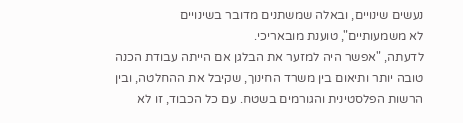נעשים שינויים, ובאלה שמשתנים מדובר בשינויים
לא משמעותיים", טוענת מובאריכי.
לדעתה, "אפשר היה למזער את הבלגן אם הייתה עבודת הכנה טובה יותר ותיאום בין משרד החינוך, שקיבל את ההחלטה, ובין הרשות הפלסטינית והגורמים בשטח. עם כל הכבוד, זו לא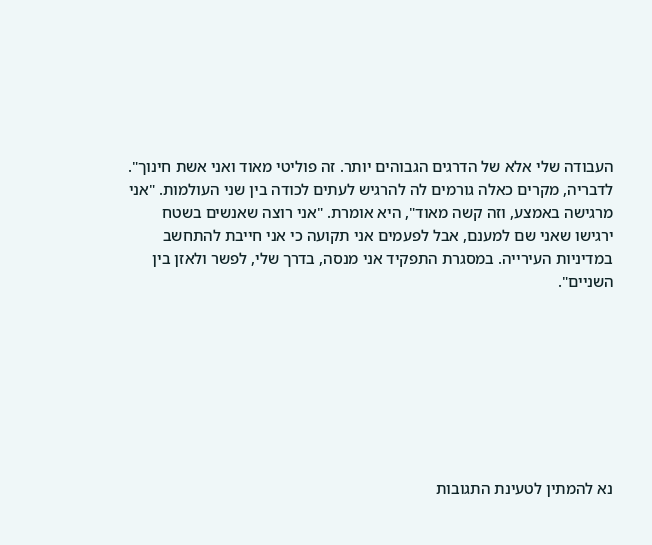העבודה שלי אלא של הדרגים הגבוהים יותר. זה פוליטי מאוד ואני אשת חינוך".
לדבריה, מקרים כאלה גורמים לה להרגיש לעתים לכודה בין שני העולמות. "אני מרגישה באמצע, וזה קשה מאוד", היא אומרת. "אני רוצה שאנשים בשטח ירגישו שאני שם למענם, אבל לפעמים אני תקועה כי אני חייבת להתחשב במדיניות העירייה. במסגרת התפקיד אני מנסה, בדרך שלי, לפשר ולאזן בין השניים".








נא להמתין לטעינת התגובות